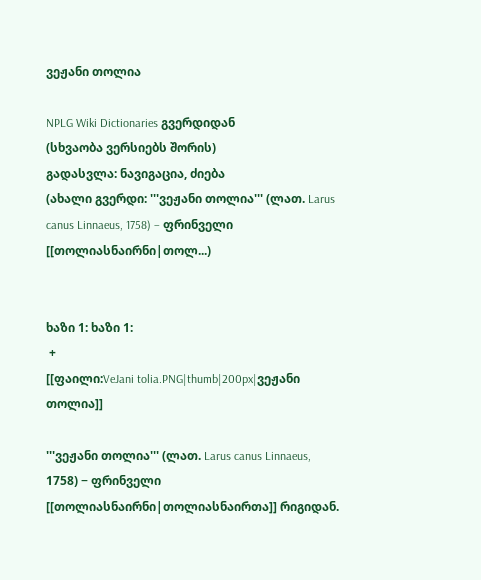ვეჟანი თოლია

NPLG Wiki Dictionaries გვერდიდან
(სხვაობა ვერსიებს შორის)
გადასვლა: ნავიგაცია, ძიება
(ახალი გვერდი: '''ვეჟანი თოლია''' (ლათ. Larus canus Linnaeus, 1758) − ფრინველი [[თოლიასნაირნი|თოლ...)


ხაზი 1: ხაზი 1:
 +
[[ფაილი:VeJani tolia.PNG|thumb|200px|ვეჟანი თოლია]]

'''ვეჟანი თოლია''' (ლათ. Larus canus Linnaeus, 1758) − ფრინველი [[თოლიასნაირნი|თოლიასნაირთა]] რიგიდან.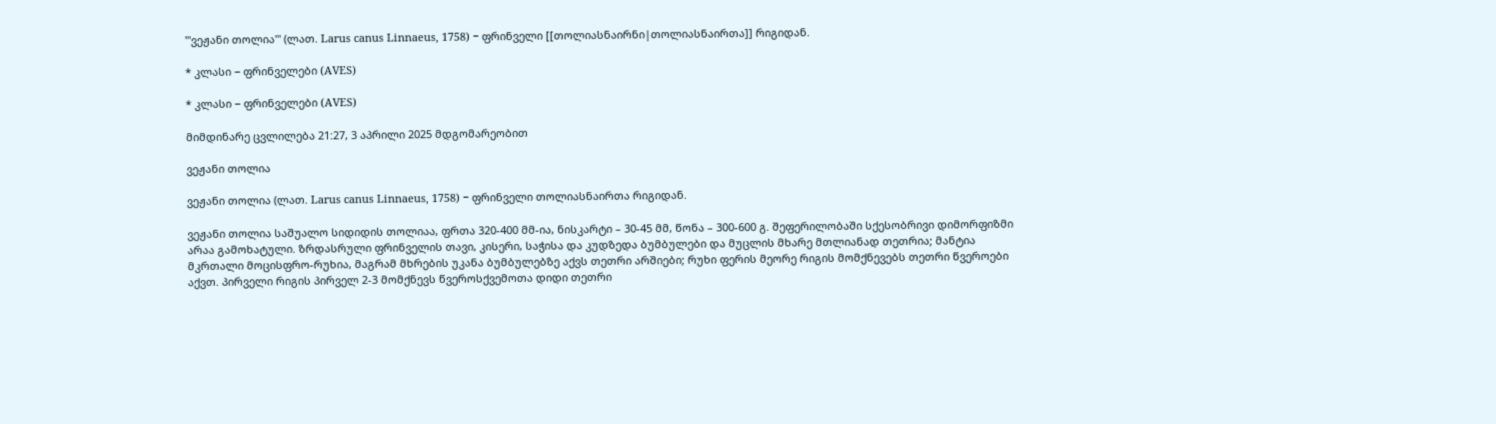'''ვეჟანი თოლია''' (ლათ. Larus canus Linnaeus, 1758) − ფრინველი [[თოლიასნაირნი|თოლიასნაირთა]] რიგიდან.

* კლასი − ფრინველები (AVES)

* კლასი − ფრინველები (AVES)

მიმდინარე ცვლილება 21:27, 3 აპრილი 2025 მდგომარეობით

ვეჟანი თოლია

ვეჟანი თოლია (ლათ. Larus canus Linnaeus, 1758) − ფრინველი თოლიასნაირთა რიგიდან.

ვეჟანი თოლია საშუალო სიდიდის თოლიაა, ფრთა 320-400 მმ-ია, ნისკარტი – 30-45 მმ, წონა – 300-600 გ. შეფერილობაში სქესობრივი დიმორფიზმი არაა გამოხატული. ზრდასრული ფრინველის თავი, კისერი, საჭისა და კუდზედა ბუმბულები და მუცლის მხარე მთლიანად თეთრია; მანტია მკრთალი მოცისფრო-რუხია, მაგრამ მხრების უკანა ბუმბულებზე აქვს თეთრი არშიები; რუხი ფერის მეორე რიგის მომქნევებს თეთრი წვეროები აქვთ. პირველი რიგის პირველ 2-3 მომქნევს წვეროსქვემოთა დიდი თეთრი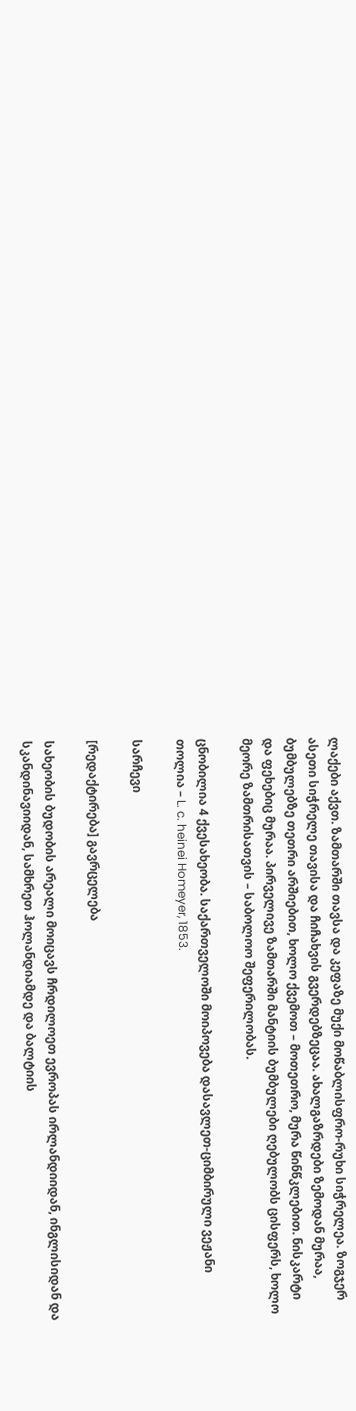ლაქები აქვთ. ზამთარში თავსა და კეფაზე მუქი მოწაბლისფრო-რუხი სიჭრელეა. ზოგჯერ ასეთი სიჭრელე თავისა და ჩიჩახვის გვერდებზეცაა. ახალგაზრდები ზემოდან მურაა, ბუმბულებზე თეთრი არშიებით, ხოლო ქვემოთ – მოთეთრო, მურა წინწკლებით. ნისკარტი და ფეხებიც მურაა. პირველივე ზამთარში მანტიის ბუმბულები ღებულობს ცისფერს, ხოლო მეორე ზამთრისათვის – საბოლოო შეფერილობას.

ცნობილია 4 ქვესახეობა. საქართველოში მოიპოვება დასავლეთ-ციმბირული ვეჟანი თოლია – L. c. heinei Homeyer, 1853.

სარჩევი

[რედაქტირება] გავრცელება

სახეობის ბუდობის არეალი მოიცავს ჩრდილოეთ ევროპას ირლანდიიდან, ინგლისიდან და სკანდინავიიდან, სამხრეთ ჰოლანდიამდე და ბალტიის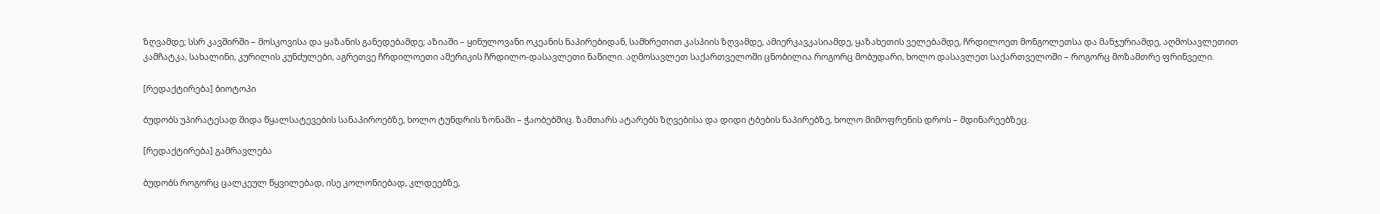ზღვამდე; სსრ კავშირში – მოსკოვისა და ყაზანის განედებამდე; აზიაში – ყინულოვანი ოკეანის ნაპირებიდან, სამხრეთით კასპიის ზღვამდე, ამიერკავკასიამდე, ყაზახეთის ველებამდე, ჩრდილოეთ მონგოლეთსა და მანჯურიამდე, აღმოსავლეთით კამჩატკა, სახალინი, კურილის კუნძულები, აგრეთვე ჩრდილოეთი ამერიკის ჩრდილო-დასავლეთი ნაწილი. აღმოსავლეთ საქართველოში ცნობილია როგორც მობუდარი, ხოლო დასავლეთ საქართველოში – როგორც მოზამთრე ფრინველი.

[რედაქტირება] ბიოტოპი

ბუდობს უპირატესად შიდა წყალსატევების სანაპიროებზე, ხოლო ტუნდრის ზონაში – ჭაობებშიც. ზამთარს ატარებს ზღვებისა და დიდი ტბების ნაპირებზე, ხოლო მიმოფრენის დროს – მდინარეებზეც.

[რედაქტირება] გამრავლება

ბუდობს როგორც ცალკეულ წყვილებად, ისე კოლონიებად, კლდეებზე,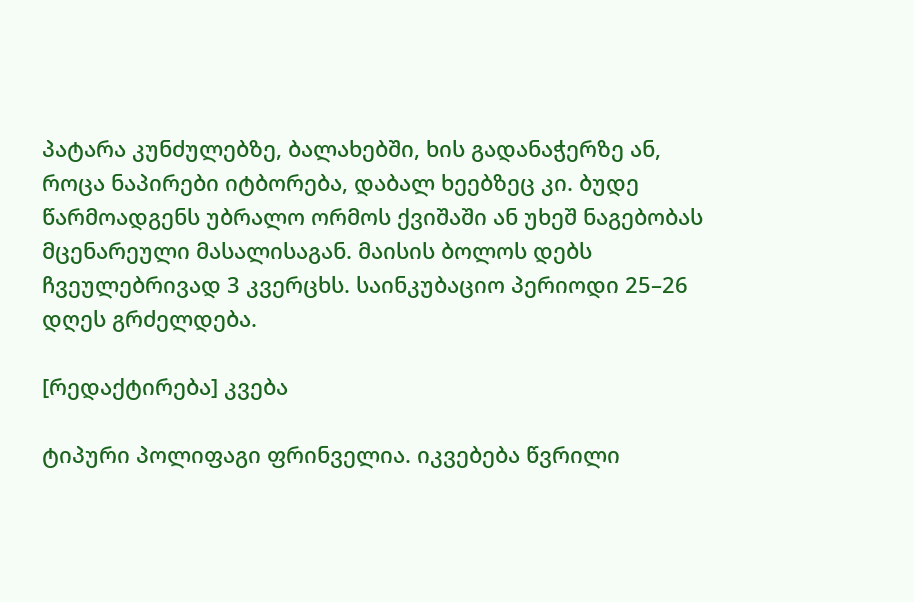პატარა კუნძულებზე, ბალახებში, ხის გადანაჭერზე ან, როცა ნაპირები იტბორება, დაბალ ხეებზეც კი. ბუდე წარმოადგენს უბრალო ორმოს ქვიშაში ან უხეშ ნაგებობას მცენარეული მასალისაგან. მაისის ბოლოს დებს ჩვეულებრივად 3 კვერცხს. საინკუბაციო პერიოდი 25–26 დღეს გრძელდება.

[რედაქტირება] კვება

ტიპური პოლიფაგი ფრინველია. იკვებება წვრილი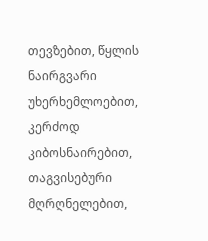თევზებით, წყლის ნაირგვარი უხერხემლოებით, კერძოდ კიბოსნაირებით, თაგვისებური მღრღნელებით,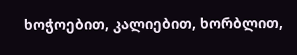ხოჭოებით, კალიებით, ხორბლით,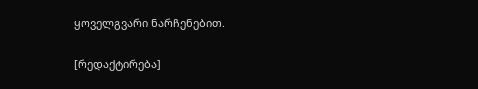ყოველგვარი ნარჩენებით.

[რედაქტირება]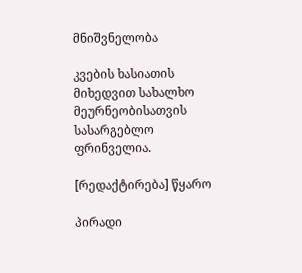მნიშვნელობა

კვების ხასიათის მიხედვით სახალხო მეურნეობისათვის სასარგებლო ფრინველია.

[რედაქტირება] წყარო

პირადი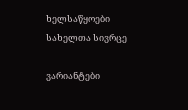ხელსაწყოები
სახელთა სივრცე

ვარიანტები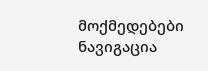მოქმედებები
ნავიგაცია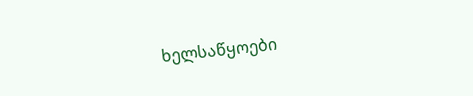ხელსაწყოები